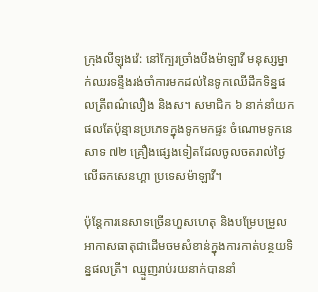ក្រុងលីឡុងវ៉េ: នៅក្បែរច្រាំងបឹងម៉ាឡាវី មនុស្សម្នាក់ឈរទន្ទឹងរង់ចាំការមកដល់នៃទូកឈើដឹកទិន្នផលត្រីពណ៌លឿង និងស។ សមាជិក ៦ នាក់នាំយកផលតែប៉ុន្មានប្រភេទក្នុងទូកមកផ្ទះ ចំណោមទូកនេសាទ ៧២ គ្រឿងផ្សេងទៀតដែលចូលចតរាល់ថ្ងៃលើឆកសេនហ្គា ប្រទេសម៉ាឡាវី។

ប៉ុន្ដែការនេសាទច្រើនហួសហេតុ និងបម្រែបម្រួលអាកាសធាតុជាដើមចមសំខាន់ក្នុងការកាត់បន្ថយទិន្នផលត្រី។ ឈ្មួញរាប់រយនាក់បាននាំ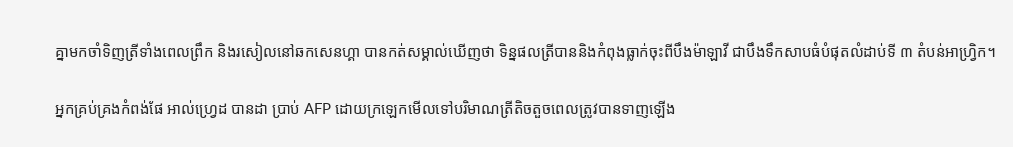គ្នាមកចាំទិញត្រីទាំងពេលព្រឹក និងរសៀលនៅឆកសេនហ្គា បានកត់សម្គាល់ឃើញថា ទិន្នផលត្រីបាននិងកំពុងធ្លាក់ចុះពីបឹងម៉ាឡាវី ជាបឹងទឹកសាបធំបំផុតលំដាប់ទី ៣ តំបន់អាហ្វ្រិក។

អ្នកគ្រប់គ្រងកំពង់ផែ អាល់ហ្វ្រេដ បានដា ប្រាប់ AFP ដោយក្រឡេកមើលទៅបរិមាណត្រីតិចតួចពេលត្រូវបានទាញឡើង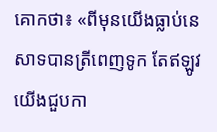គោកថា៖ «ពីមុនយើងធ្លាប់នេសាទបានត្រីពេញទូក តែឥឡូវយើងជួបកា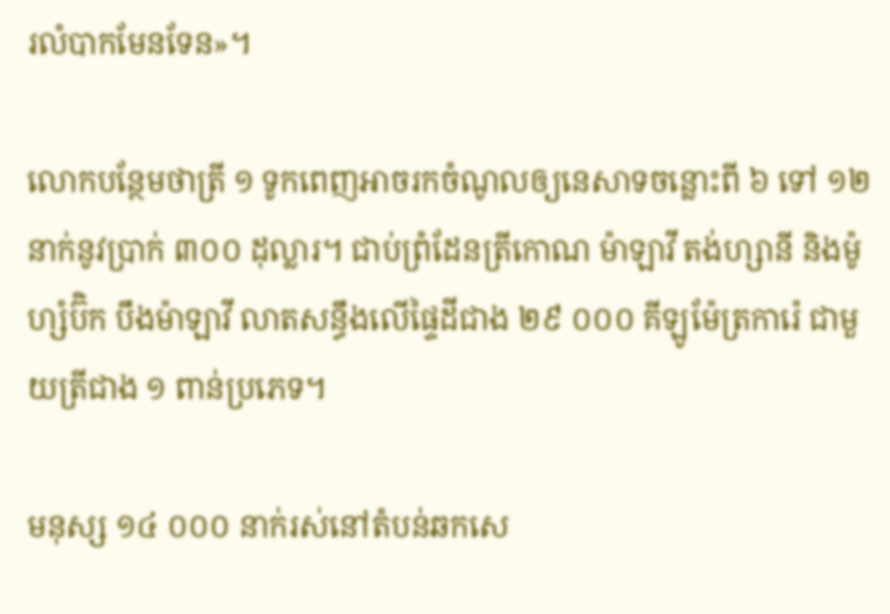រលំបាកមែនទែន»។

លោកបន្ថែមថាត្រី ១ ទូកពេញអាចរកចំណូលឲ្យនេសាទចន្លោះពី ៦ ទៅ ១២ នាក់នូវប្រាក់ ៣០០ ដុល្លារ។ ជាប់ព្រំដែនត្រីកោណ ម៉ាឡាវី តង់ហ្សានី និងម៉ូហ្សំប៊ិក បឹងម៉ាឡាវី លាតសន្ធឹងលើផ្ទៃដីជាង ២៩ ០០០ គីឡូម៉ែត្រការ៉េ ជាមួយត្រីជាង ១ ពាន់ប្រភេទ។

មនុស្ស ១៤ ០០០ នាក់រស់នៅតំបន់ឆកសេ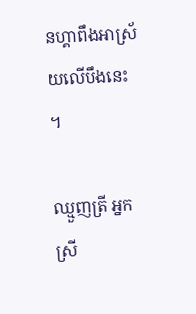នហ្គាពឹងអាស្រ័យលើបឹងនេះ។

ឈ្មួញត្រី អ្នកស្រី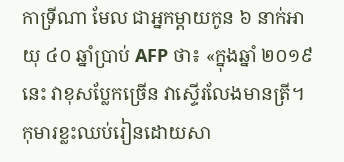កាទ្រីណា មែល ជាអ្នកម្ដាយកូន ៦ នាក់អាយុ ៤០ ឆ្នាំប្រាប់ AFP ថា៖ «ក្នុងឆ្នាំ ២០១៩ នេះ វាខុសប្លែកច្រើន វាស្ទើរលែងមានត្រី។ កុមារខ្លះឈប់រៀនដោយសា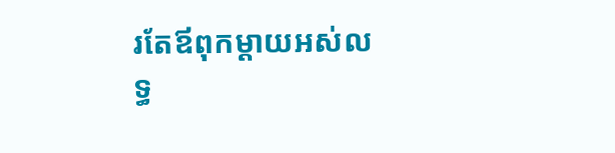រតែឪពុកម្ដាយអស់លទ្ធ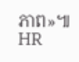ភាព»៕ HR